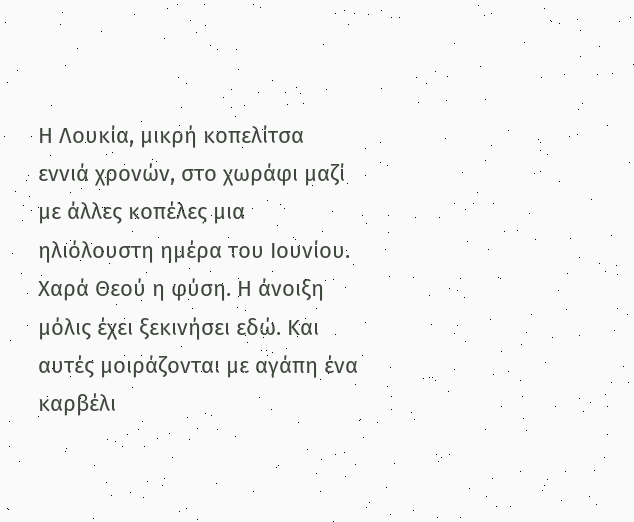Η Λουκία, μικρή κοπελίτσα εννιά χρονών, στο χωράφι μαζί με άλλες κοπέλες μια ηλιόλουστη ημέρα του Ιουνίου. Χαρά Θεού η φύση. Η άνοιξη μόλις έχει ξεκινήσει εδώ. Και αυτές μοιράζονται με αγάπη ένα καρβέλι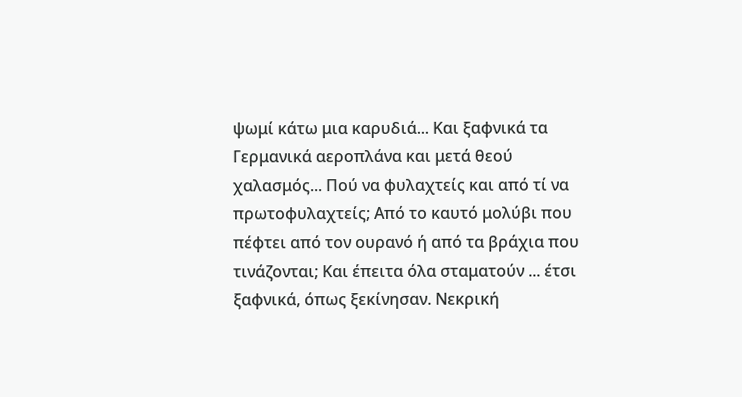ψωμί κάτω μια καρυδιά... Και ξαφνικά τα Γερμανικά αεροπλάνα και μετά θεού χαλασμός... Πού να φυλαχτείς και από τί να πρωτοφυλαχτείς; Από το καυτό μολύβι που πέφτει από τον ουρανό ή από τα βράχια που τινάζονται; Και έπειτα όλα σταματούν ... έτσι ξαφνικά, όπως ξεκίνησαν. Νεκρική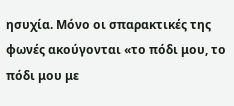ησυχία. Μόνο οι σπαρακτικές της φωνές ακούγονται «το πόδι μου, το πόδι μου με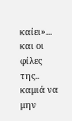καίει»... και οι φίλες της.. καμιά να μην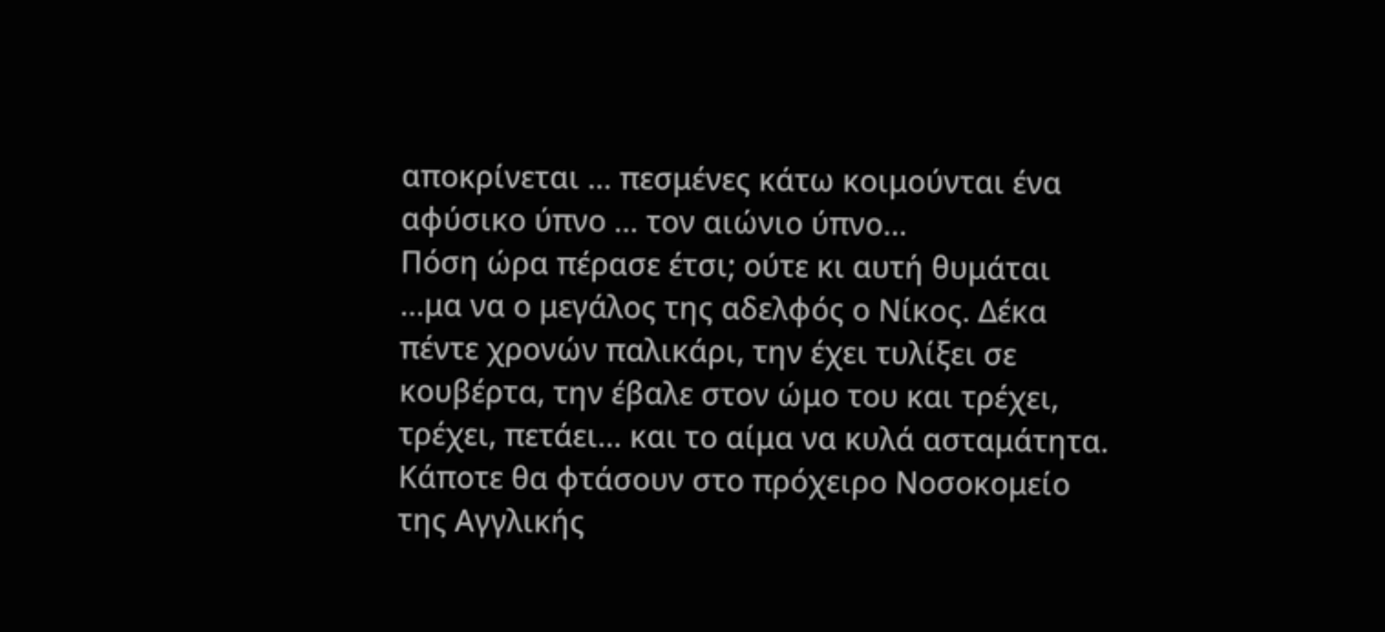αποκρίνεται ... πεσμένες κάτω κοιμούνται ένα αφύσικο ύπνο ... τον αιώνιο ύπνο...
Πόση ώρα πέρασε έτσι; ούτε κι αυτή θυμάται …μα να ο μεγάλος της αδελφός ο Νίκος. Δέκα πέντε χρονών παλικάρι, την έχει τυλίξει σε κουβέρτα, την έβαλε στον ώμο του και τρέχει, τρέχει, πετάει... και το αίμα να κυλά ασταμάτητα.
Κάποτε θα φτάσουν στο πρόχειρο Νοσοκομείο της Αγγλικής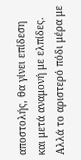αποστολής, θα γίνει επίδεση και μετά αναμονή με ελπίδες.
Αλλά το αριστερό πόδι μέρα με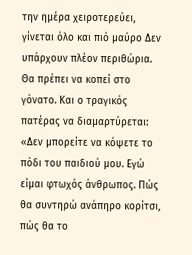την ημέρα χειροτερεύει, γίνεται όλο και πιό μαύρο Δεν υπάρχουν πλέον περιθώρια. Θα πρέπει να κοπεί στο γόνατο. Και ο τραγικός πατέρας να διαμαρτύρεται: «Δεν μπορείτε να κόψετε το πόδι του παιδιού μου. Εγώ είμαι φτωχός άνθρωπος. Πώς θα συντηρώ ανάπηρο κορίτσι, πώς θα το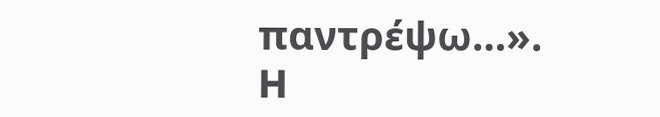παντρέψω…».
H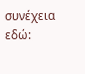συνέχεια εδώ: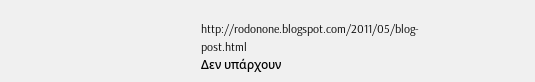http://rodonone.blogspot.com/2011/05/blog-post.html
Δεν υπάρχουν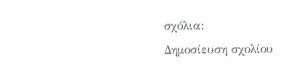σχόλια:
Δημοσίευση σχολίου